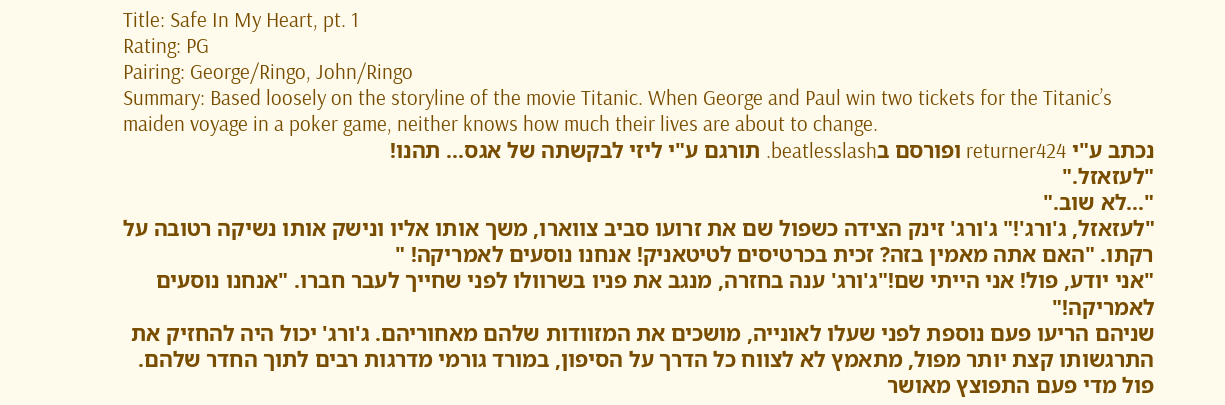Title: Safe In My Heart, pt. 1
Rating: PG
Pairing: George/Ringo, John/Ringo
Summary: Based loosely on the storyline of the movie Titanic. When George and Paul win two tickets for the Titanic’s maiden voyage in a poker game, neither knows how much their lives are about to change.
נכתב ע"י returner424 ופורסם בbeatlesslash. תורגם ע"י ליזי לבקשתה של אגס... תהנו!
"לעזאזל."
"...לא שוב."
"לעזאזל, ג'ורג'!" ג'ורג' זינק הצידה כשפול שם את זרועו סביב צווארו, משך אותו אליו ונישק אותו נשיקה רטובה על רקתו. "האם אתה מאמין בזה? זכית בכרטיסים לטיטאניק! אנחנו נוסעים לאמריקה! "
"אני יודע, פול! אני הייתי שם!"ג'ורג' ענה בחזרה, מנגב את פניו בשרוולו לפני שחייך לעבר חברו. "אנחנו נוסעים לאמריקה!"
שניהם הריעו פעם נוספת לפני שעלו לאונייה, מושכים את המזוודות שלהם מאחוריהם. ג'ורג' יכול היה להחזיק את התרגשותו קצת יותר מפול, מתאמץ לא לצווח כל הדרך על הסיפון, במורד גורמי מדרגות רבים לתוך החדר שלהם. פול מדי פעם התפוצץ מאושר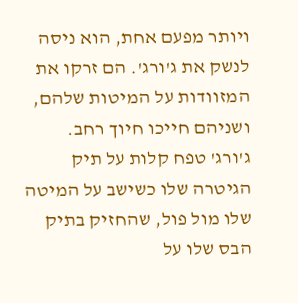ויותר מפעם אחת, הוא ניסה לנשק את ג'ורג'. הם זרקו את המזוודות על המיטות שלהם, ושניהם חייכו חיוך רחב.
ג'ורג' טפח קלות על תיק הגיטרה שלו כשישב על המיטה שלו מול פול, שהחזיק בתיק הבס שלו על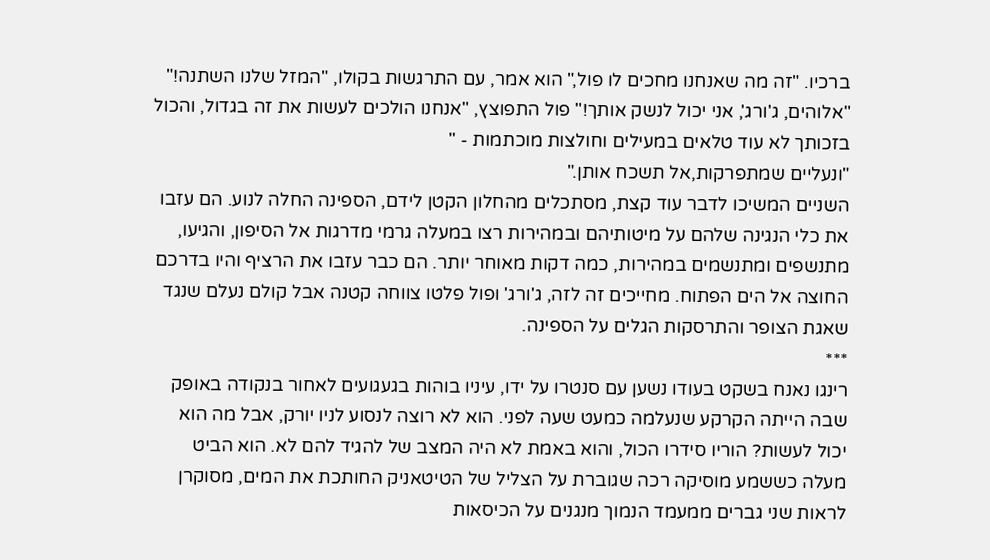ברכיו. "זה מה שאנחנו מחכים לו פול," הוא אמר, עם התרגשות בקולו, "המזל שלנו השתנה!"
"אלוהים, ג'ורג', אני יכול לנשק אותך!" פול התפוצץ, "אנחנו הולכים לעשות את זה בגדול, והכול בזכותך לא עוד טלאים במעילים וחולצות מוכתמות - "
"ונעליים שמתפרקות,אל תשכח אותן."
השניים המשיכו לדבר עוד קצת, מסתכלים מהחלון הקטן לידם, הספינה החלה לנוע. הם עזבו את כלי הנגינה שלהם על מיטותיהם ובמהירות רצו במעלה גרמי מדרגות אל הסיפון, והגיעו, מתנשפים ומתנשמים במהירות, כמה דקות מאוחר יותר. הם כבר עזבו את הרציף והיו בדרכם החוצה אל הים הפתוח. מחייכים זה לזה, ג'ורג' ופול פלטו צווחה קטנה אבל קולם נעלם שנגד שאגת הצופר והתרסקות הגלים על הספינה.
***
רינגו נאנח בשקט בעודו נשען עם סנטרו על ידו, עיניו בוהות בגעגועים לאחור בנקודה באופק שבה הייתה הקרקע שנעלמה כמעט שעה לפני. הוא לא רוצה לנסוע לניו יורק, אבל מה הוא יכול לעשות? הוריו סידרו הכול, והוא באמת לא היה המצב של להגיד להם לא. הוא הביט מעלה כששמע מוסיקה רכה שגוברת על הצליל של הטיטאניק החותכת את המים, מסוקרן לראות שני גברים ממעמד הנמוך מנגנים על הכיסאות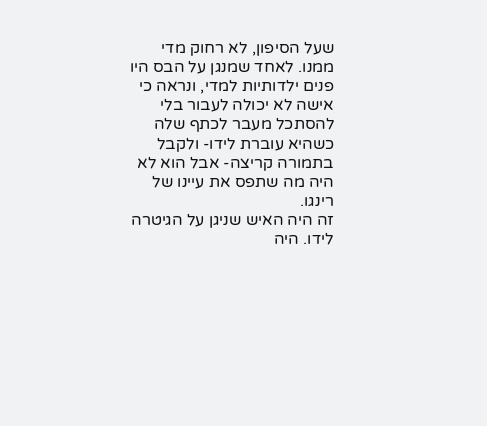שעל הסיפון, לא רחוק מדי ממנו. לאחד שמנגן על הבס היו פנים ילדותיות למדי, ונראה כי אישה לא יכולה לעבור בלי להסתכל מעבר לכתף שלה כשהיא עוברת לידו- ולקבל בתמורה קריצה- אבל הוא לא היה מה שתפס את עיינו של רינגו.
זה היה האיש שניגן על הגיטרה לידו. היה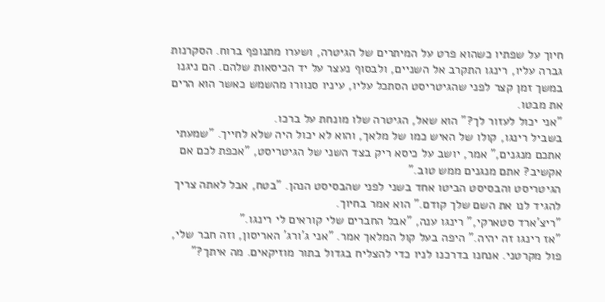חיוך על שפתיו כשהוא פרט על המיתרים של הגיטרה, ושערו מתנופף ברוח. הסקרנות גברה עליו, רינגו התקרב אל השניים, ולבסוף נעצר על יד הכיסאות שלהם. הם ניגנו במשך זמן קצר לפני שהגיטריסט הסתכל עליו, עיניו סנוורו מהשמש כאשר הוא הרים את מבטו.
"אני יכול לעזור לך?" הוא שאל, הגיטרה שלו מונחת על ברכו.
בשביל רינגו, קולו של האיש כמו של מלאך, והוא לא יכול היה שלא לחייך. "שמעתי אתכם מנגנים," אמר, יושב על כיסא ריק בצד השני של הגיטריסט, "אכפת לכם אם אקשיב? אתם מנגנים ממש טוב."
הגיטריסט והבסיסט הביטו אחד בשני לפני שהבסיסט הנהן. "בטח, אבל לאתה צריך להגיד לנו את השם שלך קודם." הוא אמר בחיוך.
"ריצ'ארד סטארקי," רינגו ענה, "אבל החברים שלי קוראים לי רינגו."
"אז רינגו זה יהיה." היפה בעל קול המלאך אמר. "אני ג'ורג' האריסון, וזה חבר שלי, פול מקרטני. אנחנו בדרכנו לניו כדי להצליח בגדול בתור מוזיקאים. מה איתך?"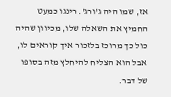אז, שמו היה ג'ורג'. רינגו כמעט החמיץ את השאלה שלו, מכיוון שהיה כול כך מרוכז בלזכור איך קוראים לו, אבל הוא הצליח להיחלץ מזה בסופו של דבר.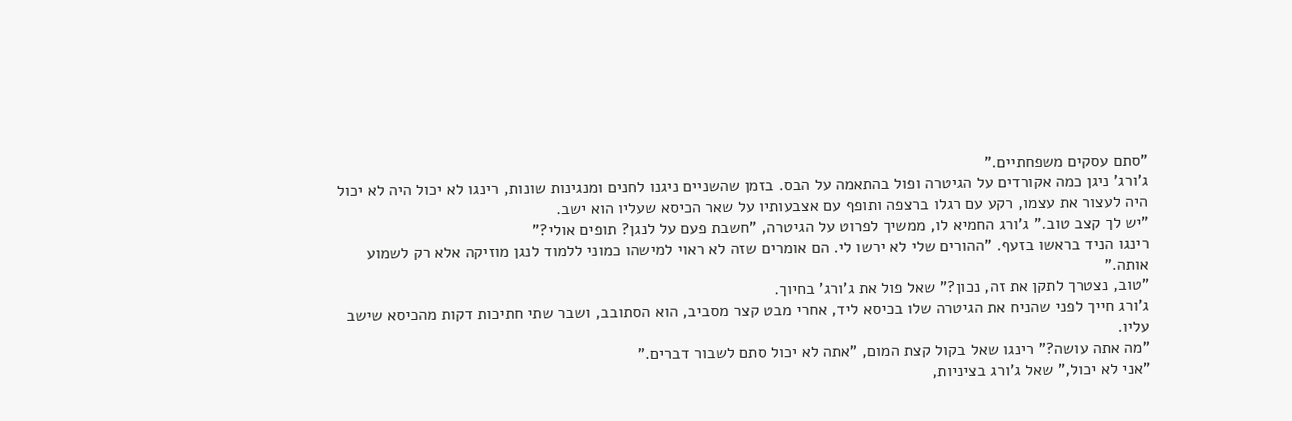"סתם עסקים משפחתיים."
ג'ורג' ניגן כמה אקורדים על הגיטרה ופול בהתאמה על הבס. בזמן שהשניים ניגנו לחנים ומנגינות שונות, רינגו לא יכול היה לא יכול היה לעצור את עצמו, רקע עם רגלו ברצפה ותופף עם אצבעותיו על שאר הכיסא שעליו הוא ישב.
"יש לך קצב טוב." ג'ורג החמיא לו, ממשיך לפרוט על הגיטרה, "חשבת פעם על לנגן? תופים אולי?"
רינגו הניד בראשו בזעף. "ההורים שלי לא ירשו לי. הם אומרים שזה לא ראוי למישהו כמוני ללמוד לנגן מוזיקה אלא רק לשמוע אותה."
"טוב, נצטרך לתקן את זה, נכון?" שאל פול את ג'ורג' בחיוך.
ג'ורג חייך לפני שהניח את הגיטרה שלו בכיסא ליד, אחרי מבט קצר מסביב, הוא הסתובב, ושבר שתי חתיכות דקות מהכיסא שישב עליו.
"מה אתה עושה?" רינגו שאל בקול קצת המום, "אתה לא יכול סתם לשבור דברים."
"אני לא יכול," שאל ג'ורג בציניות,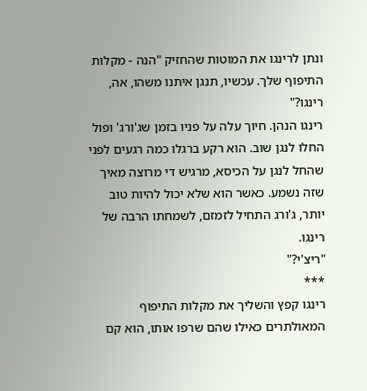ונתן לרינגו את המוטות שהחזיק "הנה - מקלות התיפוף שלך. עכשיו, תנגן איתנו משהו, אה, רינגו?"
רינגו הנהן. חיוך עלה על פניו בזמן שג'ורג' ופול החלו לנגן שוב. הוא רקע ברגלו כמה רגעים לפני שהחל לנגן על הכיסא, מרגיש די מרוצה מאיך שזה נשמע. כאשר הוא שלא יכול להיות טוב יותר, ג'ורג התחיל לזמזם, לשמחתו הרבה של רינגו.
"ריצ'י?"
***
רינגו קפץ והשליך את מקלות התיפוף המאולתרים כאילו שהם שרפו אותו, הוא קם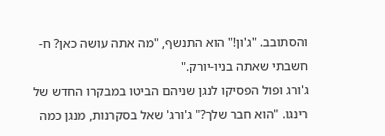והסתובב. "ג'ון!" הוא התנשף, "מה אתה עושה כאן? ח-חשבתי שאתה בניו-יורק."
ג'ורג ופול הפסיקו לנגן שניהם הביטו במבקרו החדש של רינגו. "הוא חבר שלך?" ג'ורג' שאל בסקרנות, מנגן כמה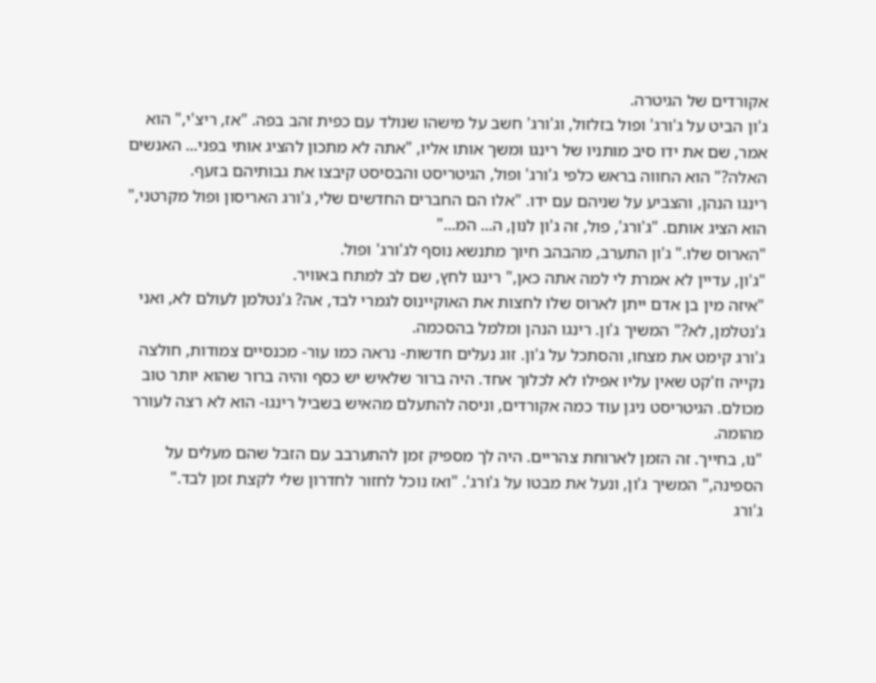אקורדים של הגיטרה.
ג'ון הביט על ג'ורג' ופול בזלזול, וג'ורג' חשב על מישהו שנולד עם כפית זהב בפה. "אז, ריצ'י," הוא אמר, שם את ידו סיב מותניו של רינגו ומשך אותו אליו, "אתה לא מתכון להציג אותי בפני... האנשים האלה?" הוא החווה בראש כלפי ג'ורג' ופול, הגיטריסט והבסיסט קיבצו את גבותיהם בזעף.
רינגו הנהן, והצביע על שניהם עם ידו. "אלו הם החברים החדשים שלי, ג'ורג האריסון ופול מקרטני," הוא הציג אותם. "ג'ורג', פול, זה ג'ון לנון, ה... המ..."
"הארוס שלו." ג'ון התערב, מהבהב חיוך מתנשא נוסף לג'ורג' ופול.
"ג'ון, עדיין לא אמרת לי למה אתה כאן," רינגו לחץ, שם לב למתח באוויר.
"איזה מין בן אדם ייתן לארוס שלו לחצות את האוקיינוס לגמרי לבד, אה? ג'נטלמן לעולם לא, ואני ג'נטלמן, לא?" המשיך ג'ון. רינגו הנהן ומלמל בהסכמה.
ג'ורג קימט את מצחו, והסתכל על ג'ון. זוג נעלים חדשות- נראה כמו עור- מכנסיים צמודות, חולצה נקייה וז'קט שאין עליו אפילו לא לכלוך אחד. היה ברור שלאיש יש כסף והיה ברור שהוא יותר טוב מכולם. הגיטריסט ניגן עוד כמה אקורדים, וניסה להתעלם מהאיש בשביל רינגו- הוא לא רצה לעורר מהומה.
"נו, בחייך. זה הזמן לארוחת צהריים. היה לך מספיק זמן להתערבב עם הזבל שהם מעלים על הספינה," המשיך ג'ון, ונעל את מבטו על ג'ורג'. "ואז נוכל לחזור לחדרון שלי לקצת זמן לבד."
ג'ורג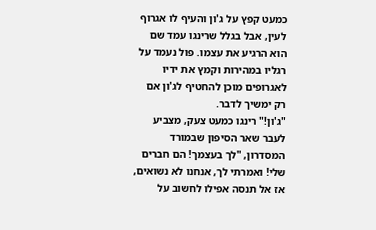כמעט קפץ על ג'ון והעיף לו אגרוף לעין, אבל בגלל שרינגו עמד שם הוא הרגיע את עצמו. פול נעמד על רגליו במהירות וקמץ את ידיו לאגרופים מוכן להחטיף לג'ון אם רק ימשיך לדבר.
"ג'ון!" רינגו כמעט צעק, מצביע לעבר שאר הסיפון שבמורד המסדרון, "לך בעצמך! הם חברים שלי! ואמרתי לך, אנחנו לא נשואים, אז אל תנסה אפילו לחשוב על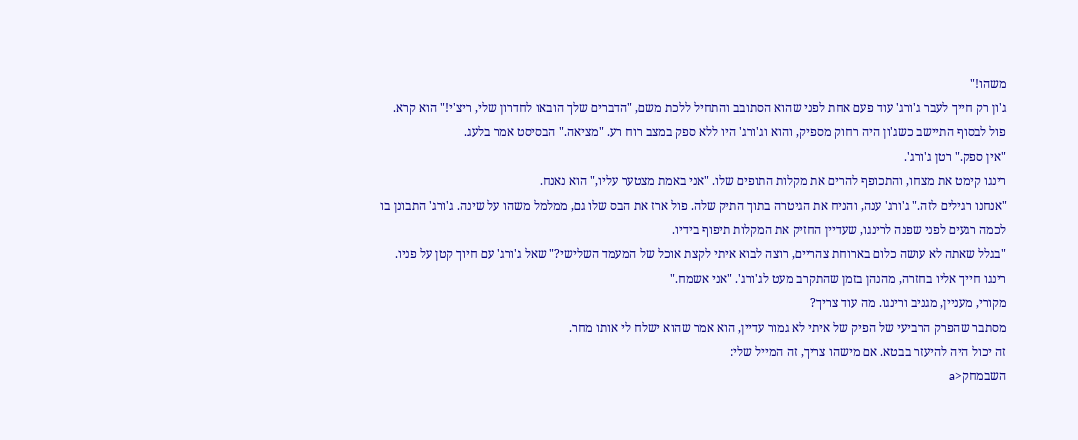משהו!"
ג'ון רק חייך לעבר ג'ורג' עוד פעם אחת לפני שהוא הסתובב והתחיל ללכת משם, "הדברים שלך הובאו לחדרון שלי, ריצ'י!" הוא קרא.
פול לבסוף התיישב כשג'ון היה רחוק מספיק, והוא וג'ורג' היו ללא ספק במצב רוח רע. "מציאה." הבסיסט אמר בלעג.
"אין ספק." רטן ג'ורג'.
רינגו קימט את מצחו, והתכופף להרים את מקלות התופים שלו. "אני באמת מצטער עליו," הוא נאנח.
"אנחנו רגילים לזה." ג'ורג' ענה, והניח את הגיטרה בתוך התיק שלה. פול ארז את הבס שלו גם, ממלמל משהו על שינה. ג'ורג' התבונן בו לכמה רגעים לפני שפנה לרינגו, שעדיין החזיק את המקלות תיפוף בידיו.
"בגלל שאתה לא עושה כלום בארוחת צהריים, רוצה לבוא איתי לקצת אוכל של המעמד השלישי?" שאל ג'ורג' עם חיוך קטן על פניו.
רינגו חייך אליו בחזרה, מהנהן בזמן שהתקרב מעט לג'ורג'. "אני אשמח."
מקורי, מעניין, מגניב ורינגו. מה עוד צריך?
מסתבר שהפרק הרביעי של הפיק של איתי לא גמור עדיין, הוא אמר שהוא ישלח לי אותו מחר.
זה יכול היה להיעזר בבטא. אם מישהו צריך, זה המייל שלי:
השבמחק<a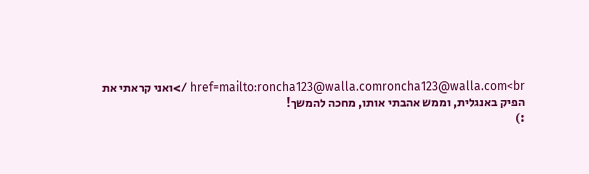href=mailto:roncha123@walla.comroncha123@walla.com<br />ואני קראתי את הפיק באנגלית, וממש אהבתי אותו, מחכה להמשך!
:)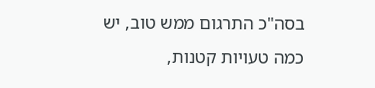בסה"כ התרגום ממש טוב, יש כמה טעויות קטנות,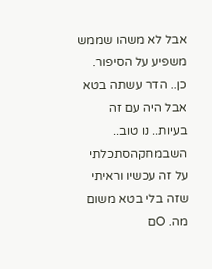אבל לא משהו שממש משפיע על הסיפור.
כן.. הדר עשתה בטא אבל היה עם זה בעיות.. נו טוב..
השבמחקהסתכלתי על זה עכשיו וראיתי שזה בלי בטא משום מה. Oם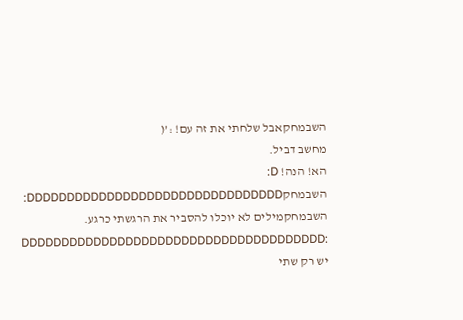השבמחקאבל שלחתי את זה עם! :’(
מחשב דביל.
הא! הנה! D:
השבמחקDDDDDDDDDDDDDDDDDDDDDDDDDDDDDDDD:
השבמחקמילים לא יוכלו להסביר את הרגשתי כרגע.
DDDDDDDDDDDDDDDDDDDDDDDDDDDDDDDDDDDDDD:
יש רק שתי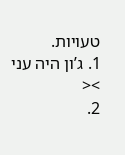טעויות.
1. ג’ון היה עני ><
2.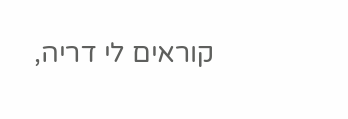קוראים לי דריה,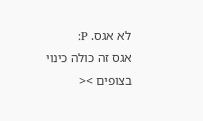לא אגס. P:
אגס זה כולה כינוי בצופים ><